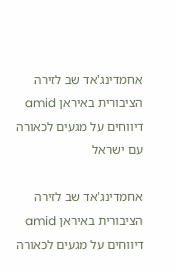אחמדינג'אד שב לזירה הציבורית באיראן amid דיווחים על מגעים לכאורה עם ישראל

אחמדינג'אד שב לזירה הציבורית באיראן amid דיווחים על מגעים לכאורה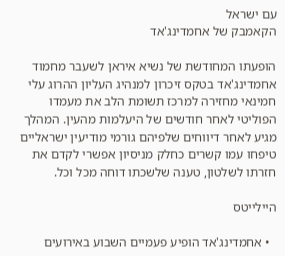עם ישראל
הקאמבק של אחמדינג'אד

הופעתו המחודשת של נשיא איראן לשעבר מחמוד אחמדינג'אד בטקס זיכרון למנהיג העליון ההרוג עלי חמינאי מחזירה למרכז תשומת הלב את מעמדו הפוליטי לאחר חודשים של היעלמות מהעין. המהלך מגיע לאחר דיווחים שלפיהם גורמי מודיעין ישראליים טיפחו עמו קשרים כחלק מניסיון אפשרי לקדם את חזרתו לשלטון, טענה שלשכתו דוחה מכל וכל.

היילייטס

  • אחמדינג'אד הופיע פעמיים השבוע באירועים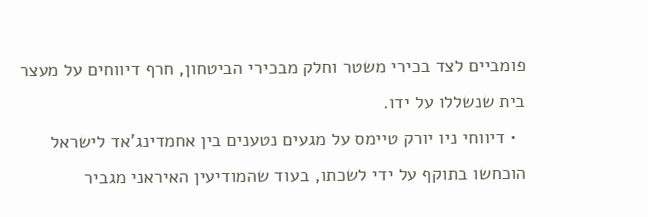פומביים לצד בכירי משטר וחלק מבכירי הביטחון, חרף דיווחים על מעצר בית שנשללו על ידו.
  • דיווחי ניו יורק טיימס על מגעים נטענים בין אחמדינג'אד לישראל הוכחשו בתוקף על ידי לשכתו, בעוד שהמודיעין האיראני מגביר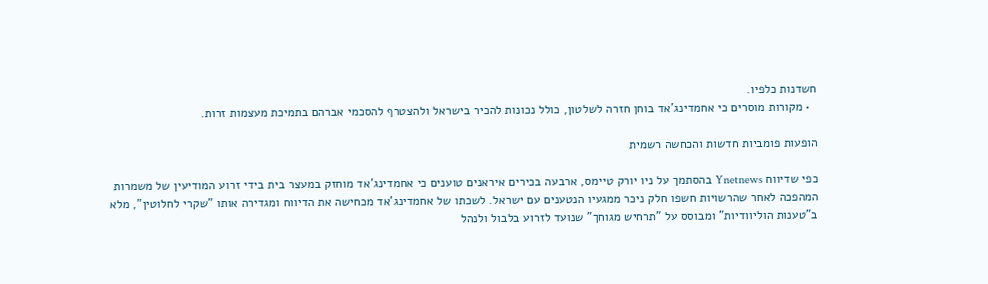חשדנות כלפיו.
  • מקורות מוסרים כי אחמדינג'אד בוחן חזרה לשלטון, כולל נכונות להכיר בישראל ולהצטרף להסכמי אברהם בתמיכת מעצמות זרות.

הופעות פומביות חדשות והכחשה רשמית

כפי שדיווח Ynetnews בהסתמך על ניו יורק טיימס, ארבעה בכירים איראנים טוענים כי אחמדינג'אד מוחזק במעצר בית בידי זרוע המודיעין של משמרות המהפכה לאחר שהרשויות חשפו חלק ניכר ממגעיו הנטענים עם ישראל. לשכתו של אחמדינג'אד מכחישה את הדיווח ומגדירה אותו "שקרי לחלוטין", מלא ב"טענות הוליוודיות" ומבוסס על "תרחיש מגוחך" שנועד לזרוע בלבול ולנהל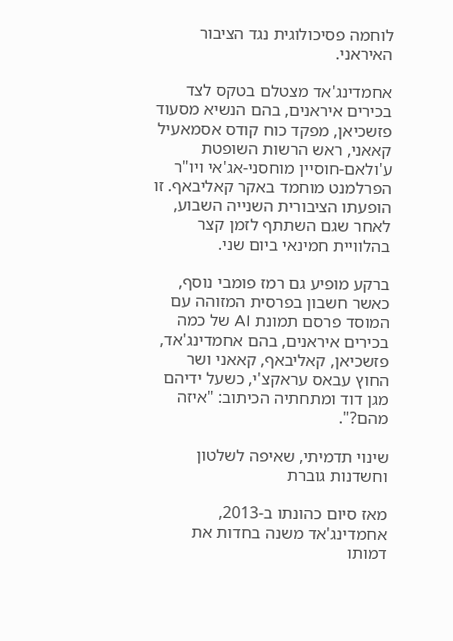לוחמה פסיכולוגית נגד הציבור האיראני.

אחמדינג'אד מצטלם בטקס לצד בכירים איראנים, בהם הנשיא מסעוד פזשכיאן, מפקד כוח קודס אסמאעיל קאאני, ראש הרשות השופטת ע'ולאם-חוסיין מוחסני-אג'אי ויו"ר הפרלמנט מוחמד באקר קאליבאף. זו הופעתו הציבורית השנייה השבוע, לאחר שגם השתתף לזמן קצר בהלוויית חמינאי ביום שני.

ברקע מופיע גם רמז פומבי נוסף, כאשר חשבון בפרסית המזוהה עם המוסד פרסם תמונת AI של כמה בכירים איראנים, בהם אחמדינג'אד, פזשכיאן, קאליבאף, קאאני ושר החוץ עבאס עראקצ'י, כשעל ידיהם מגן דוד ומתחתיה הכיתוב: "איזה מהם?".

שינוי תדמיתי, שאיפה לשלטון וחשדנות גוברת

מאז סיום כהונתו ב-2013, אחמדינג'אד משנה בחדות את דמותו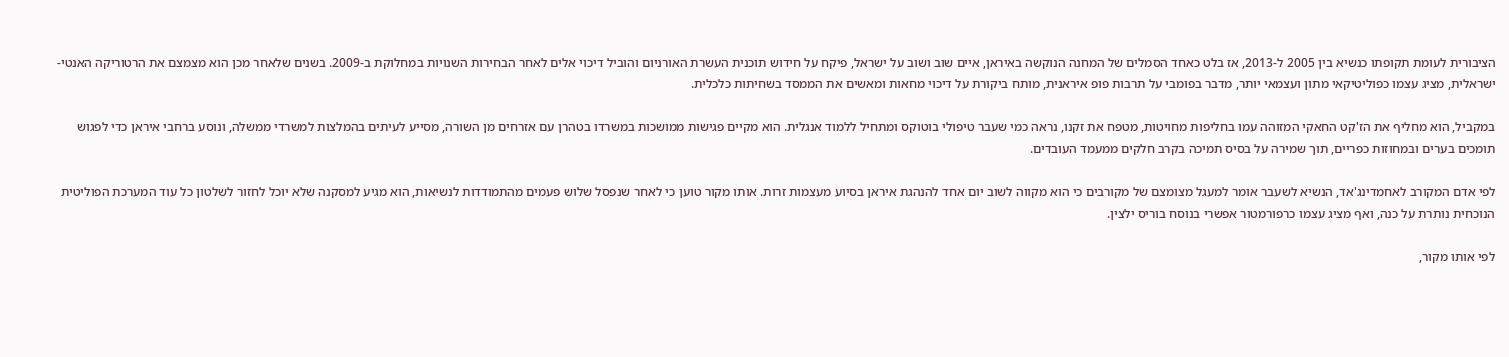הציבורית לעומת תקופתו כנשיא בין 2005 ל-2013, אז בלט כאחד הסמלים של המחנה הנוקשה באיראן, איים שוב ושוב על ישראל, פיקח על חידוש תוכנית העשרת האורניום והוביל דיכוי אלים לאחר הבחירות השנויות במחלוקת ב-2009. בשנים שלאחר מכן הוא מצמצם את הרטוריקה האנטי-ישראלית, מציג עצמו כפוליטיקאי מתון ועצמאי יותר, מדבר בפומבי על תרבות פופ איראנית, מותח ביקורת על דיכוי מחאות ומאשים את הממסד בשחיתות כלכלית.

במקביל, הוא מחליף את הז'קט החאקי המזוהה עמו בחליפות מחויטות, מטפח את זקנו, נראה כמי שעבר טיפולי בוטוקס ומתחיל ללמוד אנגלית. הוא מקיים פגישות ממושכות במשרדו בטהרן עם אזרחים מן השורה, מסייע לעיתים בהמלצות למשרדי ממשלה, ונוסע ברחבי איראן כדי לפגוש תומכים בערים ובמחוזות כפריים, תוך שמירה על בסיס תמיכה בקרב חלקים ממעמד העובדים.

לפי אדם המקורב לאחמדינג'אד, הנשיא לשעבר אומר למעגל מצומצם של מקורבים כי הוא מקווה לשוב יום אחד להנהגת איראן בסיוע מעצמות זרות. אותו מקור טוען כי לאחר שנפסל שלוש פעמים מהתמודדות לנשיאות, הוא מגיע למסקנה שלא יוכל לחזור לשלטון כל עוד המערכת הפוליטית הנוכחית נותרת על כנה, ואף מציג עצמו כרפורמטור אפשרי בנוסח בוריס ילצין.

לפי אותו מקור,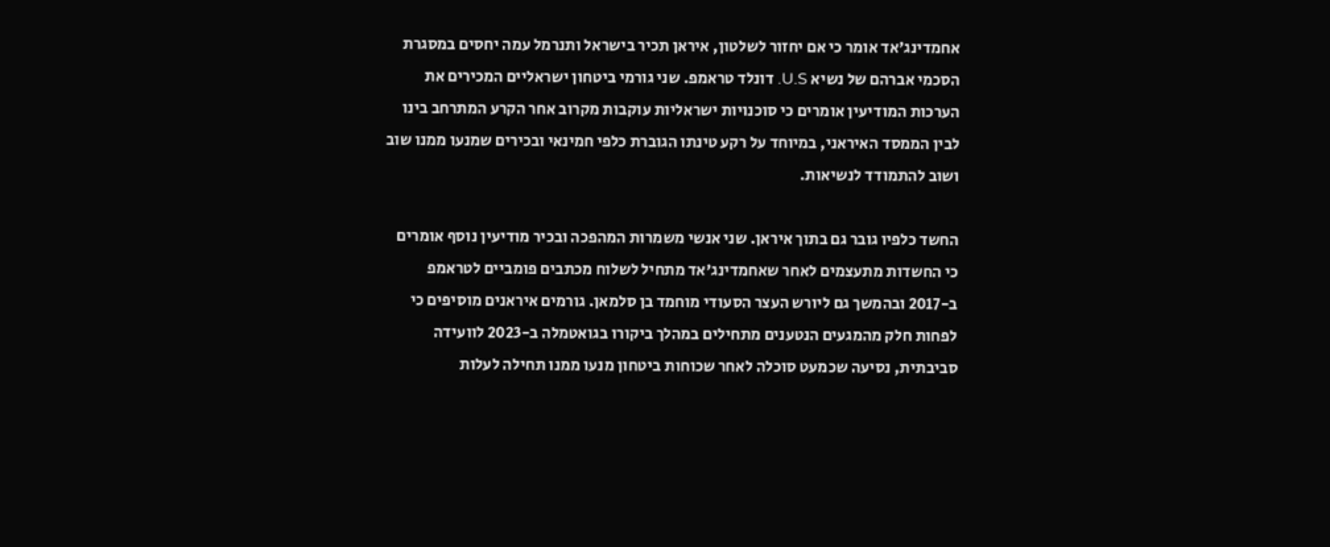אחמדינג'אד אומר כי אם יחזור לשלטון, איראן תכיר בישראל ותנרמל עמה יחסים במסגרת הסכמי אברהם של נשיא U.S. דונלד טראמפ. שני גורמי ביטחון ישראליים המכירים את הערכות המודיעין אומרים כי סוכנויות ישראליות עוקבות מקרוב אחר הקרע המתרחב בינו לבין הממסד האיראני, במיוחד על רקע טינתו הגוברת כלפי חמינאי ובכירים שמנעו ממנו שוב ושוב להתמודד לנשיאות.

החשד כלפיו גובר גם בתוך איראן. שני אנשי משמרות המהפכה ובכיר מודיעין נוסף אומרים כי החשדות מתעצמים לאחר שאחמדינג'אד מתחיל לשלוח מכתבים פומביים לטראמפ ב-2017 ובהמשך גם ליורש העצר הסעודי מוחמד בן סלמאן. גורמים איראנים מוסיפים כי לפחות חלק מהמגעים הנטענים מתחילים במהלך ביקורו בגואטמלה ב-2023 לוועידה סביבתית, נסיעה שכמעט סוכלה לאחר שכוחות ביטחון מנעו ממנו תחילה לעלות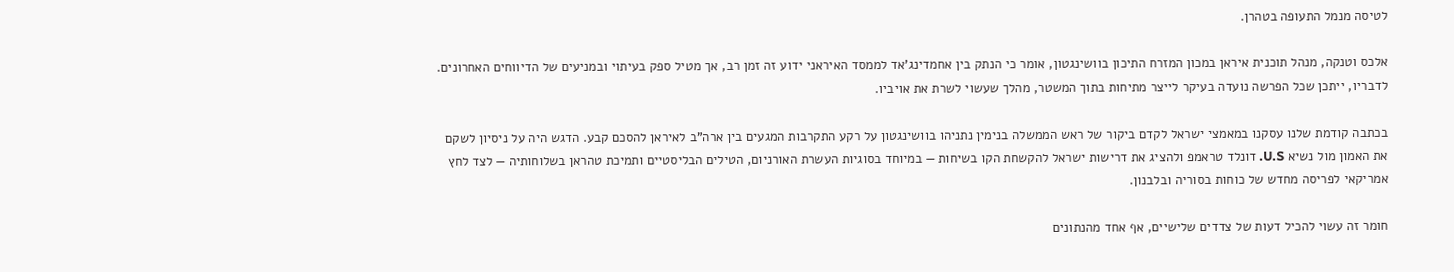לטיסה מנמל התעופה בטהרן.

אלכס וטנקה, מנהל תוכנית איראן במכון המזרח התיכון בוושינגטון, אומר כי הנתק בין אחמדינג'אד לממסד האיראני ידוע זה זמן רב, אך מטיל ספק בעיתוי ובמניעים של הדיווחים האחרונים. לדבריו, ייתכן שכל הפרשה נועדה בעיקר לייצר מתיחות בתוך המשטר, מהלך שעשוי לשרת את אויביו.

בכתבה קודמת שלנו עסקנו במאמצי ישראל לקדם ביקור של ראש הממשלה בנימין נתניהו בוושינגטון על רקע התקרבות המגעים בין ארה"ב לאיראן להסכם קבע. הדגש היה על ניסיון לשקם את האמון מול נשיא U.S. דונלד טראמפ ולהציג את דרישות ישראל להקשחת הקו בשיחות — במיוחד בסוגיות העשרת האורניום, הטילים הבליסטיים ותמיכת טהראן בשלוחותיה — לצד לחץ אמריקאי לפריסה מחדש של כוחות בסוריה ובלבנון.

חומר זה עשוי להכיל דעות של צדדים שלישיים, אף אחד מהנתונים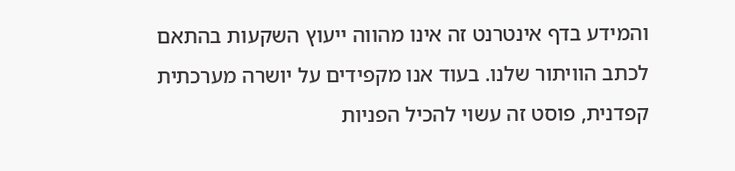והמידע בדף אינטרנט זה אינו מהווה ייעוץ השקעות בהתאם לכתב הוויתור שלנו. בעוד אנו מקפידים על יושרה מערכתית קפדנית, פוסט זה עשוי להכיל הפניות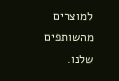למוצרים מהשותפים שלנו.